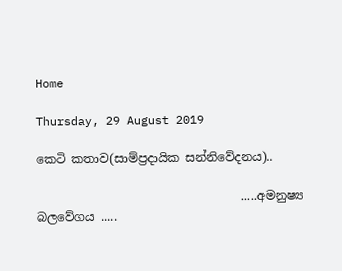Home

Thursday, 29 August 2019

කෙටි කතාව(සාම්ප්‍රදායික සන්නිවේදනය)..

                                  .....අමනුෂ්‍ය  බලවේගය .....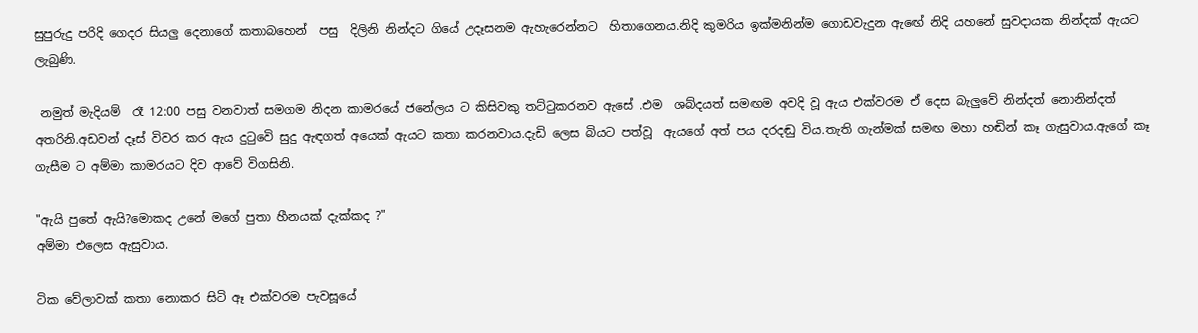සුපුරුදු පරිදි ගෙදර සියලු දෙනාගේ කතාබහෙන්  පසු  දිලිනි නින්දට ගියේ උදෑසනම ඇහැරෙන්නට  හිතාගෙනය.නිදි කුමරිය ඉක්මනින්ම ගොඩවැදුන ඇඟේ නිදි යහනේ සුවදායක නින්දක් ඇයට ලැබුණි.

 නමුත් මැදියම්  රෑ 12:00 පසු වනවාත් සමගම නිදන කාමරයේ ජනේලය ට කිසිවකු තට්ටුකරනව ඇසේ .එම  ශබ්දයත් සමඟම අවදි වූ ඇය එක්වරම ඒ දෙස බැලුවේ නින්දත් නොනින්දත් අතරිනි.අඩවන් දෑස් විවර කර ඇය දුටුවෙි සුදු ඇඳගත් අයෙක් ඇයට කතා කරනවාය.දැඩි ලෙස බියට පත්වූ  ඇයගේ අත් පය දරදඬු විය.තැති ගැන්මක් සමඟ මහා හඬින් කෑ ගැසුවාය.ඇගේ කෑ ගැසීම ට අම්මා කාමරයට දිව ආවේ විගසිනි.

"ඇයි පුතේ ඇයි?මොකද උනේ මගේ පුතා හීනයක් දැක්කද ?"
අම්මා එලෙස ඇසුවාය.

ටික වේලාවක් කතා නොකර සිටි ඈ එක්වරම පැවසූයේ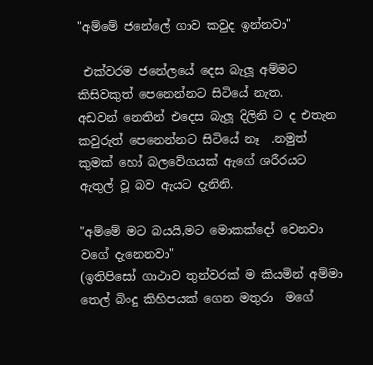"අම්මේ ජනේලේ ගාව කවුද ඉන්නවා"

 එක්වරම ජනේලයේ දෙස බැලූ අම්මට කිසිවකුත් පෙනෙන්නට සිටියේ නැත.
අඩවන් නෙතින් එදෙස බැලූ දිලිනි ට ද එතැන කවුරුත් පෙනෙන්නට සිටියේ නෑ  .නමුත් කුමක් හෝ බලවේගයක් ඇගේ ශරීරයට ඇතුල් වූ බව ඇයට දැනිනි.

"අම්මේ මට බයයි,මට මොකක්දෝ වෙනවා වගේ දැනෙනවා"
(ඉතිපිසෝ ගාථාව තුන්වරක් ම කියමින් අම්මා තෙල් බිංදු කිහිපයක් ගෙන මතුරා  මගේ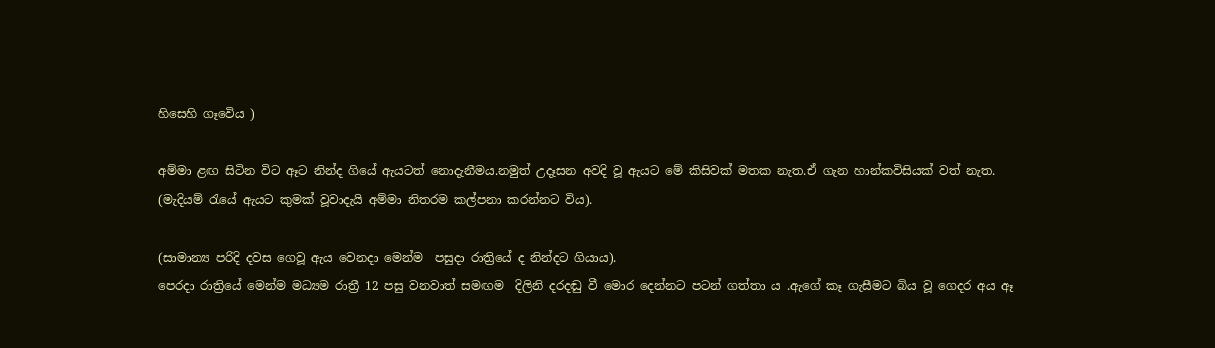හිසෙහි ගෑවෙිය )

අම්මා ළඟ සිටින විට ඈට නින්ද ගියේ ඇයටත් නොදැනීමය.නමුත් උදෑසන අවදි වූ ඇයට මේ කිසිවක් මතක නැත.ඒ ගැන හාන්කවිසියක් වත් නැත.
(මැදියම් රැයේ ඇයට කුමක් වූවාදැයි අම්මා නිතරම කල්පනා කරන්නට විය).

(සාමාන්‍ය පරිදි දවස ගෙවූ ඇය වෙනදා මෙන්ම  පසුදා රාත්‍රියේ ද නින්දට ගියාය).
පෙරදා රාත්‍රියේ මෙන්ම මධ්‍යම රාත්‍රී 12 පසු වනවාත් සමඟම  දිලිනි දරදඬු වී මොර දෙන්නට පටන් ගත්තා ය .ඇගේ කෑ ගැසීමට බිය වූ ගෙදර අය ඈ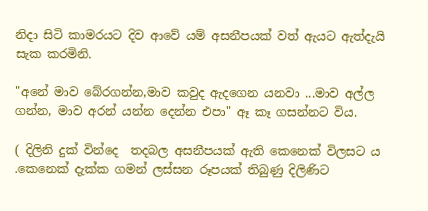නිදා සිටි කාමරයට දිව ආවේ යම් අසනීපයක් වත් ඇයට ඇත්දැයි සැක කරමිනි.

"අනේ මාව බේරගන්න,මාව කවුද ඇදගෙන යනවා ...මාව අල්ල ගන්න, මාව අරන් යන්න දෙන්න එපා" ඈ කෑ ගසන්නට විය.

( දිලිනි දුක් වින්දෙ  තදබල අසනීපයක් ඇති කෙනෙක් විලසට ය .කෙනෙක් දැක්ක ගමන් ලස්සන රූපයක් තිබුණු දිලිණිට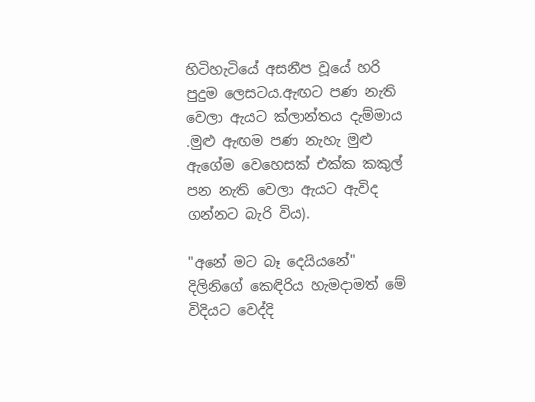හිටිහැටියේ අසනීප වූයේ හරි පුදුම ලෙසටය.ඇඟට පණ නැති වෙලා ඇයට ක්ලාන්තය දැම්මාය .මුළු ඇඟම පණ නැහැ මුළු ඇගේම වෙහෙසක් එක්ක කකුල් පන නැති වෙලා ඇයට ඇවිද ගන්නට බැරි විය).

"අනේ මට බෑ දෙයියනේ"  දිලිනිගේ කෙඳිරිය හැමදාමත් මේ විදියට වෙද්දි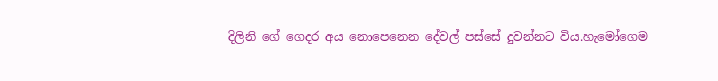දිලිනි ගේ ගෙදර අය නොපෙනෙන දේවල් පස්සේ දුවන්නට විය.හැමෝගෙම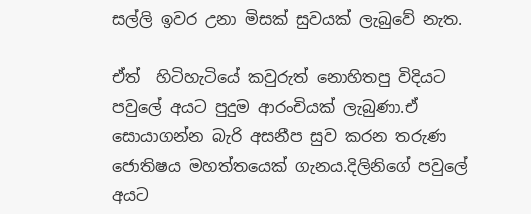සල්ලි ඉවර උනා මිසක් සුවයක් ලැබුවේ නැත.

ඒත්  හිටිහැටියේ කවුරුත් නොහිතපු විදියට පවුලේ අයට පුදුම ආරංචියක් ලැබුණා.ඒ සොයාගන්න බැරි අසනීප සුව කරන තරුණ ජොතිෂය මහත්තයෙක් ගැනය.දිලිනිගේ පවුලේ අයට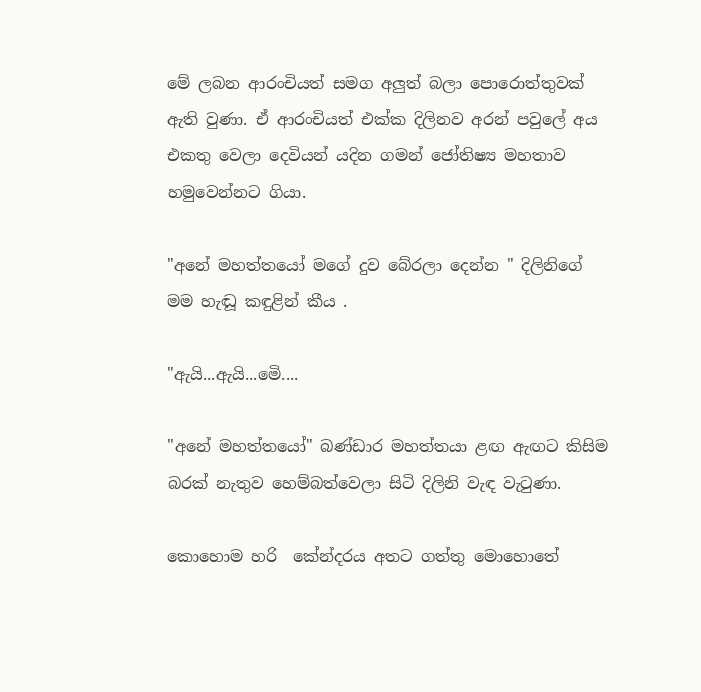මේ ලබන ආරංචියත් සමග අලුත් බලා පොරොත්තුවක්  ඇති වුණා. ඒ ආරංචියත් එක්ක දිලිනව අරන් පවුලේ අය එකතු වෙලා දෙවියන් යදින ගමන් ජෝතිෂ්‍ය මහතාව හමුවෙන්නට ගියා.

"අනේ මහත්තයෝ මගේ දුව බේරලා දෙන්න " දිලිනිගේ මම හැඬූ කඳුළින් කීය .

"ඇයි...ඇයි...මෙි....

"අනේ මහත්තයෝ" බණ්ඩාර මහත්තයා ළඟ ඇඟට කිසිම බරක් නැතුව හෙම්බත්වෙලා සිටි දිලිනි වැඳ වැටුණා.

කොහොම හරි  කේන්දරය අතට ගත්තු මොහොතේ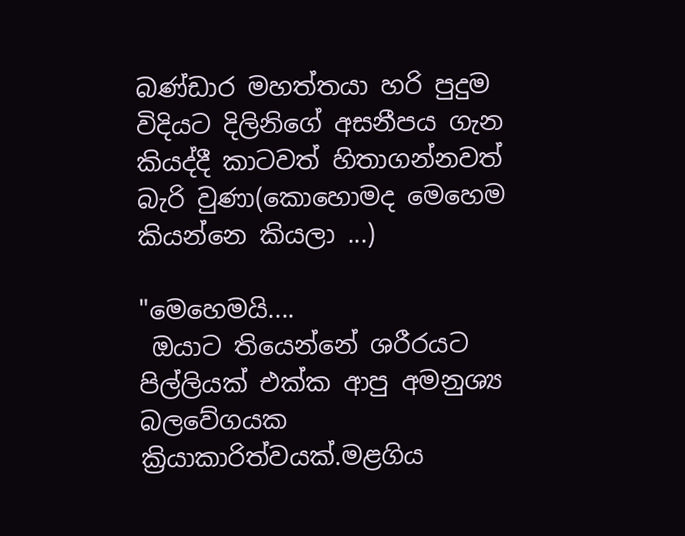බණ්ඩාර මහත්තයා හරි පුදුම විදියට දිලිනිගේ අසනීපය ගැන කියද්දී කාටවත් හිතාගන්නවත් බැරි වුණා(කොහොමද මෙහෙම කියන්නෙ කියලා ...)

"මෙහෙමයි....
 ඔයාට තියෙන්නේ ශරීරයට පිල්ලියක් එක්ක ආපු අමනුශ්‍ය බලවේගයක ක්‍රියාකාරිත්වයක්.මළගිය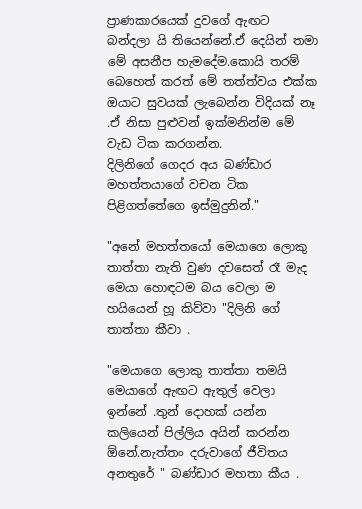ප්‍රාණකාරයෙක් දුවගේ ඇඟට බන්දලා යි තියෙන්නේ.ඒ දෙයින් තමා මේ අසනීප හැමදේම.කොයි තරම් බෙහෙත් කරත් මේ තත්ත්වය එක්ක ඔයාට සුවයක් ලැබෙන්න විදියක් නෑ .ඒ නිසා පුළුවන් ඉක්මනින්ම මේ වැඩ ටික කරගන්න.
දිලිනිගේ ගෙදර අය බණ්ඩාර මහත්තයාගේ වචන ටික පිළිගත්තේගෙ ඉස්මුදුනින්."

"අනේ මහත්තයෝ මෙයාගෙ ලොකු තාත්තා නැති වුණ දවසෙත් රෑ මැද මෙයා හොඳටම බය වෙලා ම හයියෙන් හූ කිව්වා "දිලිනි ගේ තාත්තා කීවා .

"මෙයාගෙ ලොකු තාත්තා තමයි මෙයාගේ ඇඟට ඇතුල් වෙලා ඉන්නේ .තුන් දොහක් යන්න කලියෙන් පිල්ලිය අයින් කරන්න ඕනේ.නැත්තං දරුවාගේ ජීවිතය අනතුරේ " බණ්ඩාර මහතා කීය .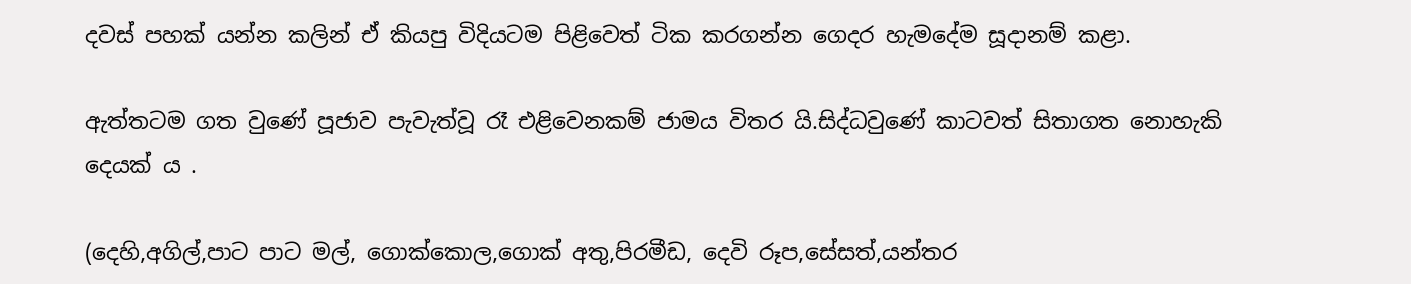දවස් පහක් යන්න කලින් ඒ කියපු විදියටම පිළිවෙත් ටික කරගන්න ගෙදර හැමදේම සූදානම් කළා.

ඇත්තටම ගත වුණේ පූජාව පැවැත්වූ රෑ එළිවෙනකම් ජාමය විතර යි.සිද්ධවුණේ කාටවත් සිතාගත නොහැකි දෙයක් ය .

(දෙහි,අගිල්,පාට පාට මල්, ගොක්කොල,ගොක් අතු,පිරමීඩ, දෙවි රූප,සේසත්,යන්තර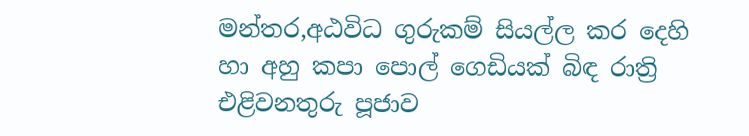මන්තර,අඨවිධ ගුරුකම් සියල්ල කර දෙහි හා අහු කපා පොල් ගෙඩියක් බිඳ රාත්‍රි එළිවනතුරු පූජාව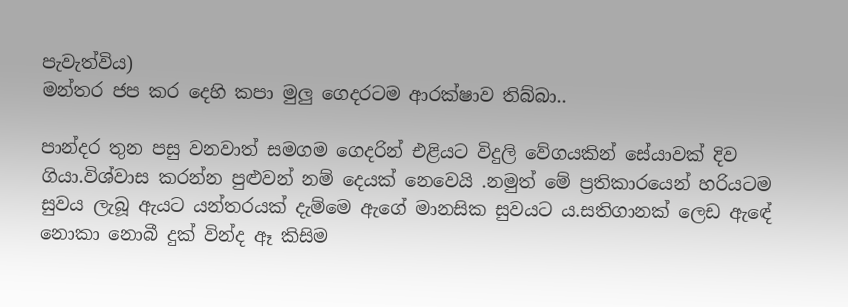පැවැත්විය)
මන්තර ජප කර දෙහි කපා මුලු ගෙදරටම ආරක්ෂාව තිබ්බා..

පාන්දර තුන පසු වනවාත් සමගම ගෙදරින් එළියට විදුලි වේගයකින් සේයාවක් දිව  ගියා.විශ්වාස කරන්න පුළුවන් නම් දෙයක් නෙවෙයි .නමුත් මේ ප්‍රතිකාරයෙන් හරියටම සුවය ලැබූ ඇයට යන්තරයක් දැම්මෙ ඇගේ මානසික සුවයට ය.සතිගානක් ලෙඩ ඇඳේ නොකා නොබී දුක් වින්ද ඈ කිසිම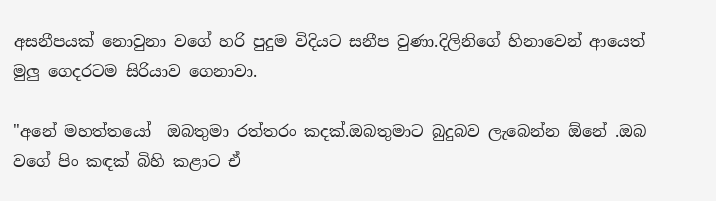අසනීපයක් නොවුනා වගේ හරි පුදුම විදියට සනීප වුණා.දිලිනිගේ හිනාවෙන් ආයෙත් මුලු ගෙදරටම සිරියාව ගෙනාවා.

"අනේ මහත්තයෝ  ඔබතුමා රත්තරං කදක්.ඔබතුමාට බුදුබව ලැබෙන්න ඕනේ .ඔබ වගේ පිං කඳක් බිහි කළාට ඒ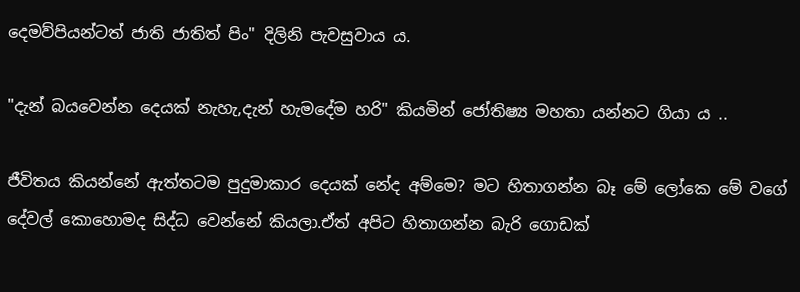දෙමව්පියන්ටත් ජාති ජාතිත් පිං" දිලිනි පැවසුවාය ය.

"දැන් බයවෙන්න දෙයක් නැහැ,දැන් හැමදේම හරි" කියමින් ජෝතිෂ්‍ය මහතා යන්නට ගියා ය ..

ජීවිතය කියන්නේ ඇත්තටම පුදුමාකාර දෙයක් නේද අම්මෙ? මට හිතාගන්න බෑ මේ ලෝකෙ මේ වගේ දේවල් කොහොමද සිද්ධ වෙන්නේ කියලා.ඒත් අපිට හිතාගන්න බැරි ගොඩක්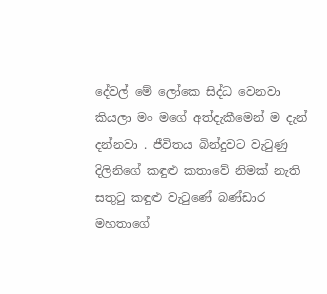දේවල් මේ ලෝකෙ සිද්ධ වෙනවා කියලා මං මගේ අත්දැකීමෙන් ම දැන් දන්නවා . ජීවිතය බින්දුවට වැටුණු දිලිනිගේ කඳුළු කතාවේ නිමක් නැති සතුටු කඳුළු වැටුණේ බණ්ඩාර මහතාගේ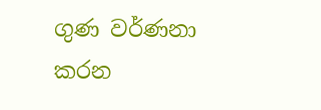ගුණ වර්ණනා කරන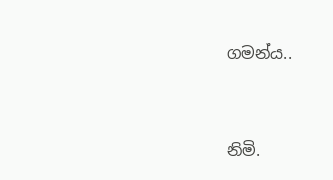ගමන්ය..



නිමි.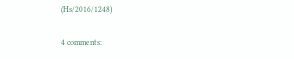(Hs/2016/1248)

4 comments: